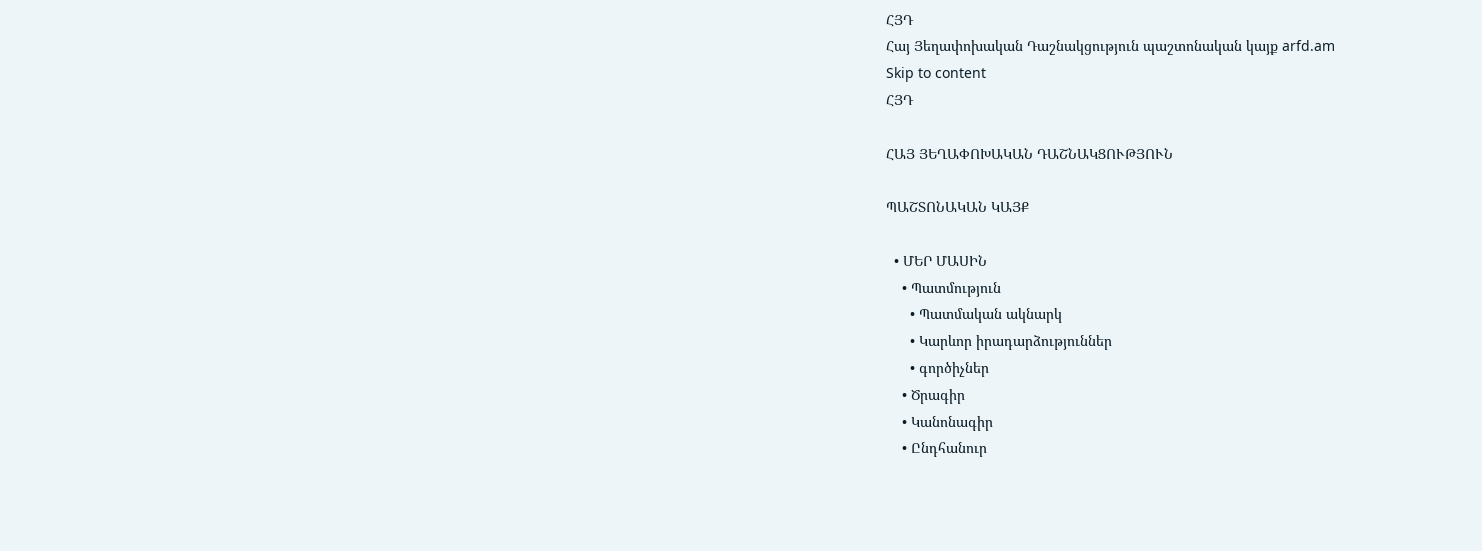ՀՅԴ
Հայ Յեղափոխական Դաշնակցություն պաշտոնական կայք arfd.am
Skip to content
ՀՅԴ

ՀԱՅ ՅԵՂԱՓՈԽԱԿԱՆ ԴԱՇՆԱԿՑՈՒԹՅՈՒՆ

ՊԱՇՏՈՆԱԿԱՆ ԿԱՅՔ

  • ՄԵՐ ՄԱՍԻՆ
    • Պատմություն
      • Պատմական ակնարկ
      • Կարևոր իրադարձություններ
      • գործիչներ
    • Ծրագիր
    • Կանոնագիր
    • Ընդհանուր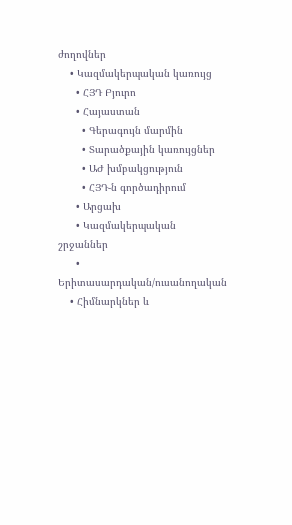ժողովներ
    • Կազմակերպական կառույց
      • ՀՅԴ Բյուրո
      • Հայաստան
        • Գերագույն մարմին
        • Տարածքային կառույցներ
        • ԱԺ խմբակցություն
        • ՀՅԴ-ն գործադիրում
      • Արցախ
      • Կազմակերպական շրջաններ
      • Երիտասարդական/ուսանողական
    • Հիմնարկներ և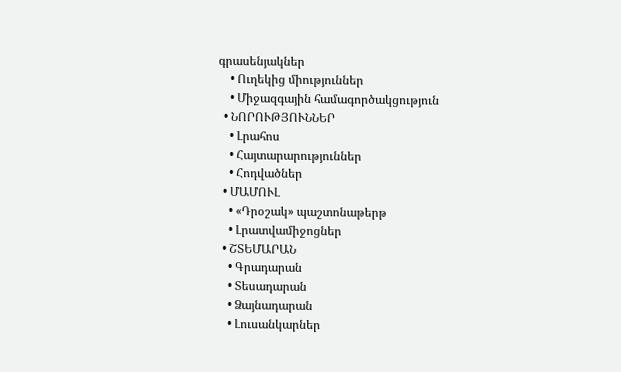գրասենյակներ
    • Ուղեկից միություններ
    • Միջազգային համագործակցություն
  • ՆՈՐՈՒԹՅՈՒՆՆԵՐ
    • Լրահոս
    • Հայտարարություններ
    • Հոդվածներ
  • ՄԱՄՈՒԼ
    • «Դրօշակ» պաշտոնաթերթ
    • Լրատվամիջոցներ
  • ՇՏԵՄԱՐԱՆ
    • Գրադարան
    • Տեսադարան
    • Ձայնադարան
    • Լուսանկարներ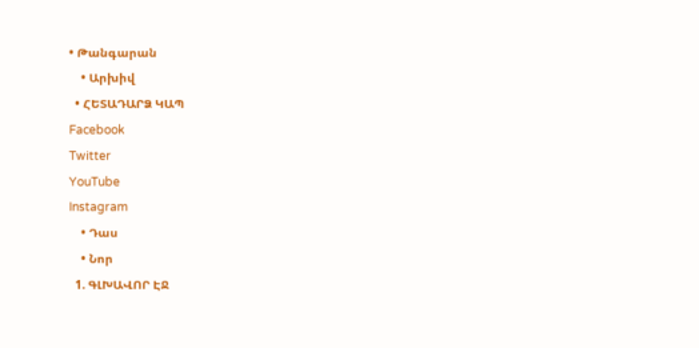• Թանգարան
    • Արխիվ
  • ՀԵՏԱԴԱՐՁ ԿԱՊ
Facebook
Twitter
YouTube
Instagram
    • Դաս
    • Նոր
  1. ԳԼԽԱՎՈՐ ԷՋ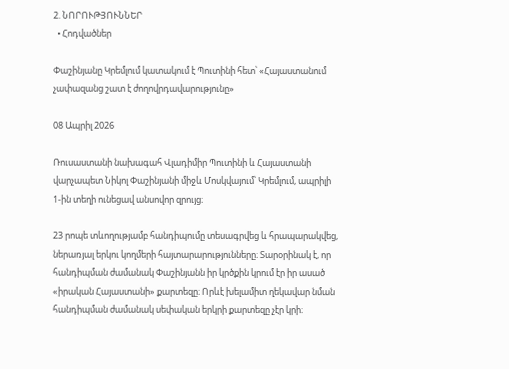2. ՆՈՐՈՒԹՅՈՒՆՆԵՐ
  • Հոդվածներ

Փաշինյանը Կրեմլում կատակում է Պուտինի հետ՝ «Հայաստանում չափազանց շատ է ժողովրդավարությունը»

08 Ապրիլ 2026

Ռուսաստանի նախագահ Վլադիմիր Պուտինի և Հայաստանի վարչապետ Նիկոլ Փաշինյանի միջև Մոսկվայում՝ Կրեմլում, ապրիլի 1-ին տեղի ունեցավ անսովոր զրույց։

23 րոպե տևողությամբ հանդիպումը տեսագրվեց և հրապարակվեց, ներառյալ երկու կողմերի հայտարարությունները։ Տարօրինակ է, որ հանդիպման ժամանակ Փաշինյանն իր կրծքին կրում էր իր ասած «իրական Հայաստանի» քարտեզը։ Որևէ խելամիտ ղեկավար նման հանդիպման ժամանակ սեփական երկրի քարտեզը չէր կրի։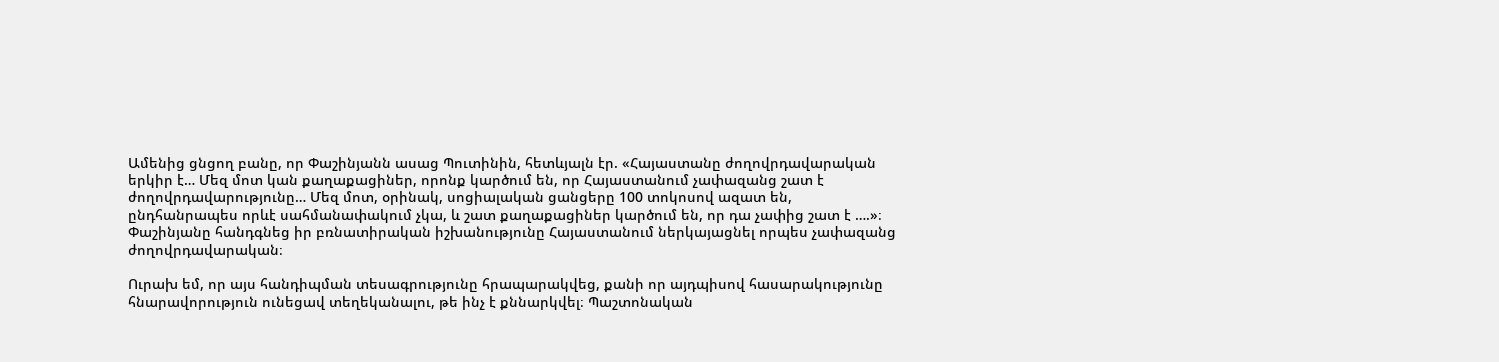Ամենից ցնցող բանը, որ Փաշինյանն ասաց Պուտինին, հետևյալն էր. «Հայաստանը ժողովրդավարական երկիր է… Մեզ մոտ կան քաղաքացիներ, որոնք կարծում են, որ Հայաստանում չափազանց շատ է ժողովրդավարությունը… Մեզ մոտ, օրինակ, սոցիալական ցանցերը 100 տոկոսով ազատ են, ընդհանրապես որևէ սահմանափակում չկա, և շատ քաղաքացիներ կարծում են, որ դա չափից շատ է ….»։ Փաշինյանը հանդգնեց իր բռնատիրական իշխանությունը Հայաստանում ներկայացնել որպես չափազանց ժողովրդավարական։

Ուրախ եմ, որ այս հանդիպման տեսագրությունը հրապարակվեց, քանի որ այդպիսով հասարակությունը հնարավորություն ունեցավ տեղեկանալու, թե ինչ է քննարկվել։ Պաշտոնական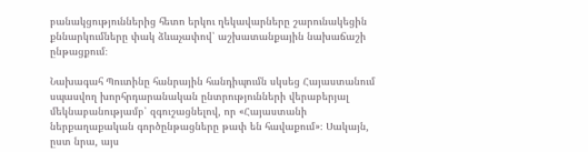բանակցություններից հետո երկու ղեկավարները շարունակեցին քննարկումները փակ ձևաչափով՝ աշխատանքային նախաճաշի ընթացքում։

Նախագահ Պուտինը հանրային հանդիպումն սկսեց Հայաստանում սպասվող խորհրդարանական ընտրությունների վերաբերյալ մեկնաբանությամբ՝ զգուշացնելով, որ «Հայաստանի ներքաղաքական գործընթացները թափ են հավաքում»։ Սակայն, ըստ նրա, այս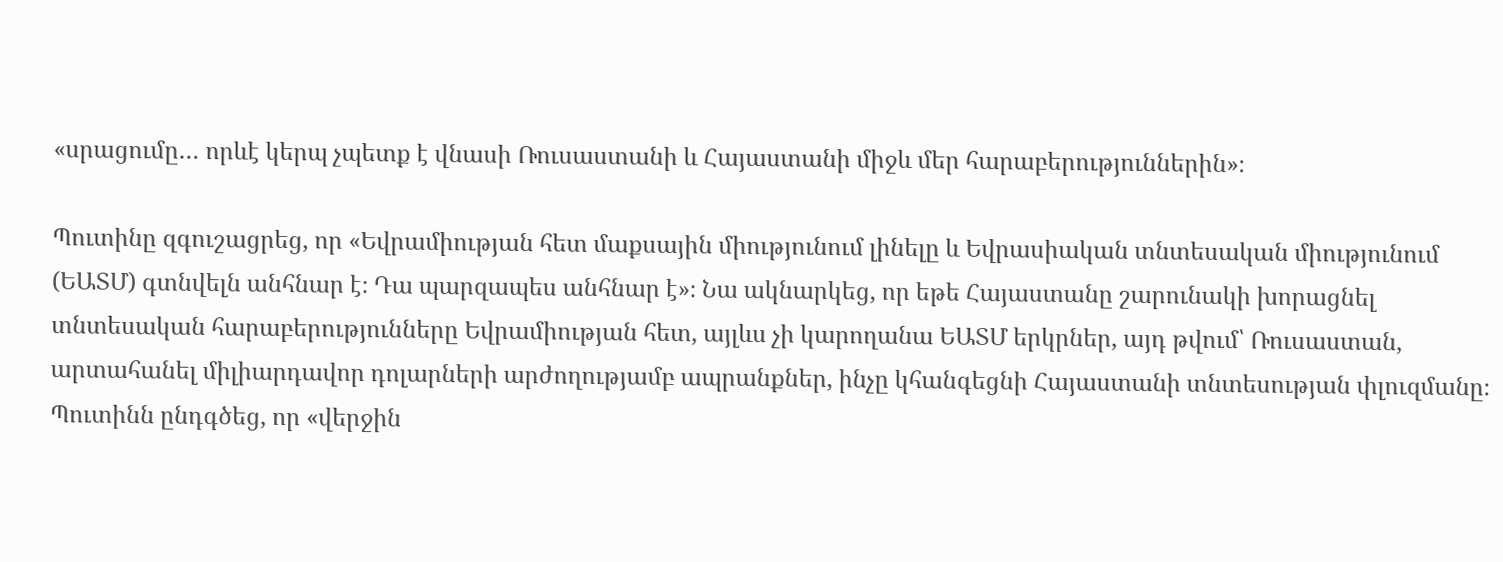«սրացումը… որևէ կերպ չպետք է վնասի Ռուսաստանի և Հայաստանի միջև մեր հարաբերություններին»։

Պուտինը զգուշացրեց, որ «Եվրամիության հետ մաքսային միությունում լինելը և Եվրասիական տնտեսական միությունում (ԵԱՏՄ) գտնվելն անհնար է։ Դա պարզապես անհնար է»։ Նա ակնարկեց, որ եթե Հայաստանը շարունակի խորացնել տնտեսական հարաբերությունները Եվրամիության հետ, այլևս չի կարողանա ԵԱՏՄ երկրներ, այդ թվում՝ Ռուսաստան, արտահանել միլիարդավոր դոլարների արժողությամբ ապրանքներ, ինչը կհանգեցնի Հայաստանի տնտեսության փլուզմանը։ Պուտինն ընդգծեց, որ «վերջին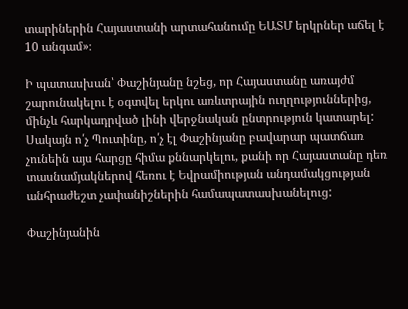տարիներին Հայաստանի արտահանումը ԵԱՏՄ երկրներ աճել է 10 անգամ»։

Ի պատասխան՝ Փաշինյանը նշեց, որ Հայաստանը առայժմ շարունակելու է օգտվել երկու առևտրային ուղղություններից, մինչև հարկադրված լինի վերջնական ընտրություն կատարել: Սակայն ո՛չ Պուտինը, ո՛չ էլ Փաշինյանը բավարար պատճառ չունեին այս հարցը հիմա քննարկելու, քանի որ Հայաստանը դեռ տասնամյակներով հեռու է Եվրամիության անդամակցության անհրաժեշտ չափանիշներին համապատասխանելուց:

Փաշինյանին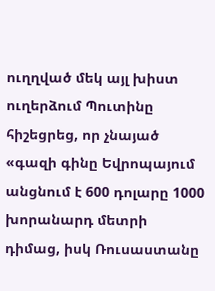ուղղված մեկ այլ խիստ ուղերձում Պուտինը հիշեցրեց, որ չնայած «գազի գինը Եվրոպայում անցնում է 600 դոլարը 1000 խորանարդ մետրի դիմաց, իսկ Ռուսաստանը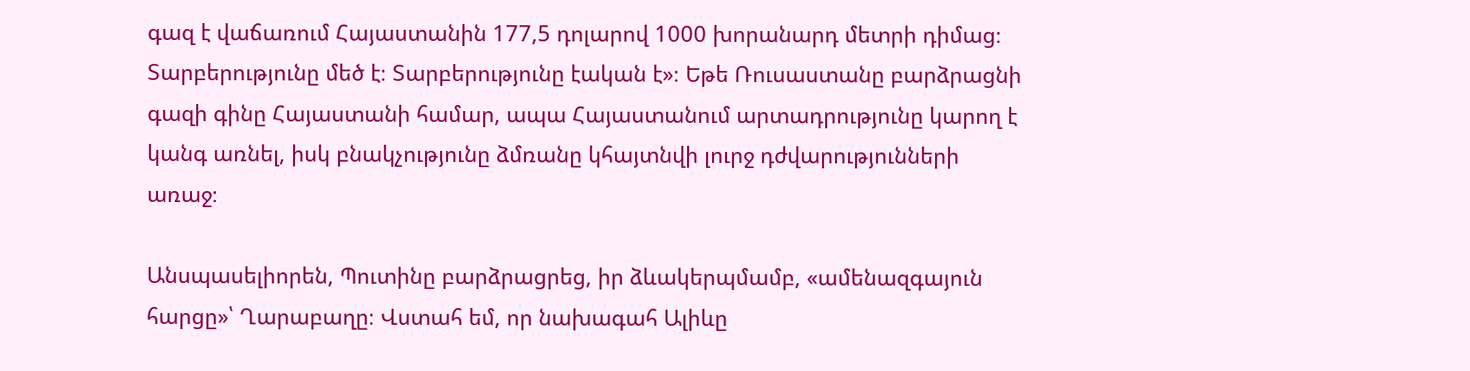գազ է վաճառում Հայաստանին 177,5 դոլարով 1000 խորանարդ մետրի դիմաց։ Տարբերությունը մեծ է։ Տարբերությունը էական է»։ Եթե Ռուսաստանը բարձրացնի գազի գինը Հայաստանի համար, ապա Հայաստանում արտադրությունը կարող է կանգ առնել, իսկ բնակչությունը ձմռանը կհայտնվի լուրջ դժվարությունների առաջ։

Անսպասելիորեն, Պուտինը բարձրացրեց, իր ձևակերպմամբ, «ամենազգայուն հարցը»՝ Ղարաբաղը։ Վստահ եմ, որ նախագահ Ալիևը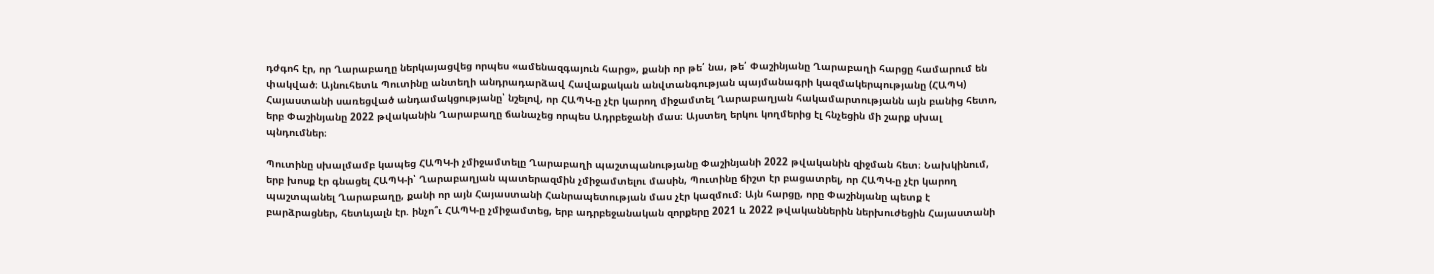դժգոհ էր, որ Ղարաբաղը ներկայացվեց որպես «ամենազգայուն հարց», քանի որ թե՛ նա, թե՛ Փաշինյանը Ղարաբաղի հարցը համարում են փակված։ Այնուհետև Պուտինը անտեղի անդրադարձավ Հավաքական անվտանգության պայմանագրի կազմակերպությանը (ՀԱՊԿ) Հայաստանի սառեցված անդամակցությանը՝ նշելով, որ ՀԱՊԿ-ը չէր կարող միջամտել Ղարաբաղյան հակամարտությանն այն բանից հետո, երբ Փաշինյանը 2022 թվականին Ղարաբաղը ճանաչեց որպես Ադրբեջանի մաս։ Այստեղ երկու կողմերից էլ հնչեցին մի շարք սխալ պնդումներ։

Պուտինը սխալմամբ կապեց ՀԱՊԿ-ի չմիջամտելը Ղարաբաղի պաշտպանությանը Փաշինյանի 2022 թվականին զիջման հետ։ Նախկինում, երբ խոսք էր գնացել ՀԱՊԿ-ի՝ Ղարաբաղյան պատերազմին չմիջամտելու մասին, Պուտինը ճիշտ էր բացատրել, որ ՀԱՊԿ-ը չէր կարող պաշտպանել Ղարաբաղը, քանի որ այն Հայաստանի Հանրապետության մաս չէր կազմում։ Այն հարցը, որը Փաշինյանը պետք է բարձրացներ, հետևյալն էր. ինչո՞ւ ՀԱՊԿ-ը չմիջամտեց, երբ ադրբեջանական զորքերը 2021 և 2022 թվականներին ներխուժեցին Հայաստանի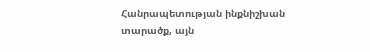Հանրապետության ինքնիշխան տարածք, այն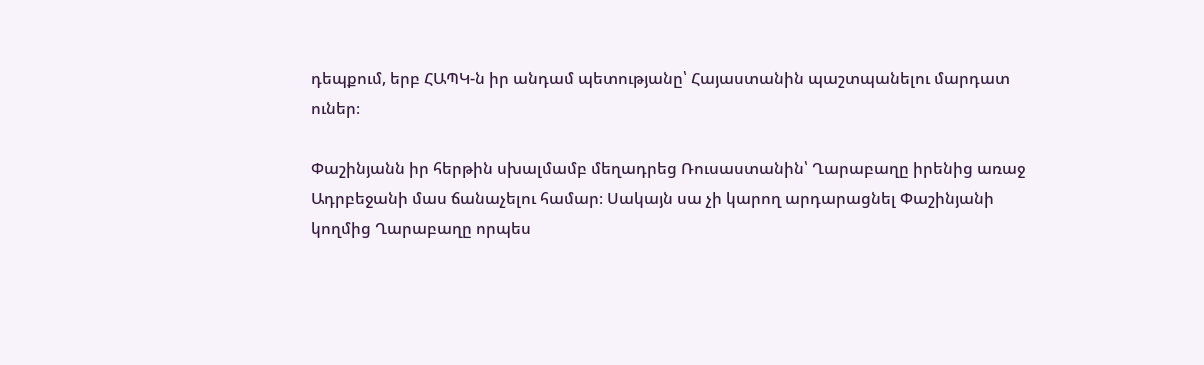դեպքում, երբ ՀԱՊԿ-ն իր անդամ պետությանը՝ Հայաստանին պաշտպանելու մարդատ ուներ։

Փաշինյանն իր հերթին սխալմամբ մեղադրեց Ռուսաստանին՝ Ղարաբաղը իրենից առաջ Ադրբեջանի մաս ճանաչելու համար։ Սակայն սա չի կարող արդարացնել Փաշինյանի կողմից Ղարաբաղը որպես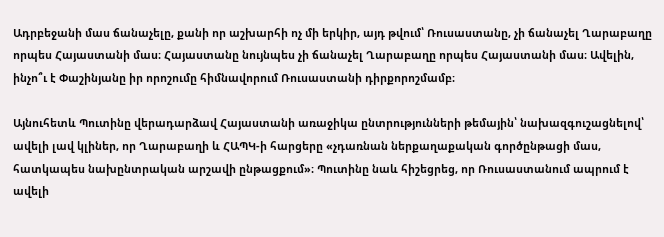Ադրբեջանի մաս ճանաչելը, քանի որ աշխարհի ոչ մի երկիր, այդ թվում՝ Ռուսաստանը, չի ճանաչել Ղարաբաղը որպես Հայաստանի մաս։ Հայաստանը նույնպես չի ճանաչել Ղարաբաղը որպես Հայաստանի մաս։ Ավելին, ինչո՞ւ է Փաշինյանը իր որոշումը հիմնավորում Ռուսաստանի դիրքորոշմամբ։

Այնուհետև Պուտինը վերադարձավ Հայաստանի առաջիկա ընտրությունների թեմային՝ նախազգուշացնելով՝ ավելի լավ կլիներ, որ Ղարաբաղի և ՀԱՊԿ-ի հարցերը «չդառնան ներքաղաքական գործընթացի մաս, հատկապես նախընտրական արշավի ընթացքում»։ Պուտինը նաև հիշեցրեց, որ Ռուսաստանում ապրում է ավելի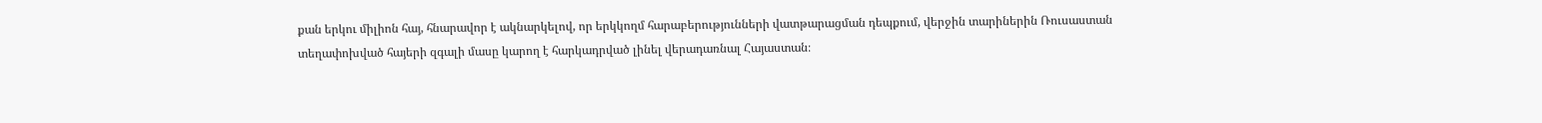քան երկու միլիոն հայ, հնարավոր է ակնարկելով, որ երկկողմ հարաբերությունների վատթարացման դեպքում, վերջին տարիներին Ռուսաստան տեղափոխված հայերի զգալի մասը կարող է հարկադրված լինել վերադառնալ Հայաստան։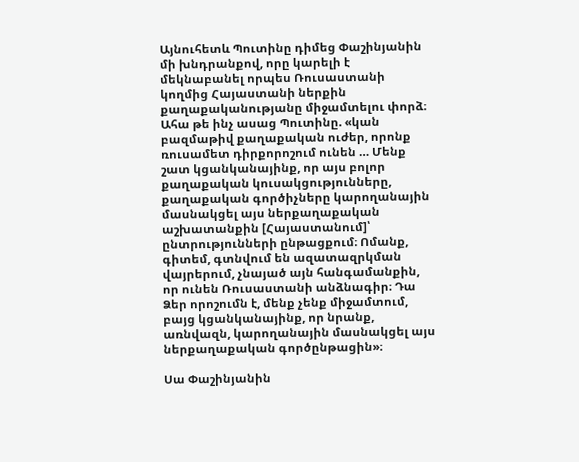Այնուհետև Պուտինը դիմեց Փաշինյանին մի խնդրանքով, որը կարելի է մեկնաբանել որպես Ռուսաստանի կողմից Հայաստանի ներքին քաղաքականությանը միջամտելու փորձ։ Ահա թե ինչ ասաց Պուտինը. «կան բազմաթիվ քաղաքական ուժեր, որոնք ռուսամետ դիրքորոշում ունեն … Մենք շատ կցանկանայինք, որ այս բոլոր քաղաքական կուսակցությունները, քաղաքական գործիչները կարողանային մասնակցել այս ներքաղաքական աշխատանքին [Հայաստանում]՝ ընտրությունների ընթացքում։ Ոմանք, գիտեմ, գտնվում են ազատազրկման վայրերում, չնայած այն հանգամանքին, որ ունեն Ռուսաստանի անձնագիր։ Դա Ձեր որոշումն է, մենք չենք միջամտում, բայց կցանկանայինք, որ նրանք, առնվազն, կարողանային մասնակցել այս ներքաղաքական գործընթացին»։

Սա Փաշինյանին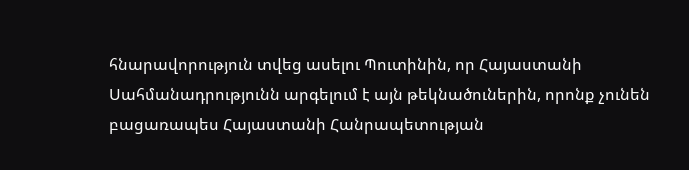հնարավորություն տվեց ասելու Պուտինին, որ Հայաստանի Սահմանադրությունն արգելում է այն թեկնածուներին, որոնք չունեն բացառապես Հայաստանի Հանրապետության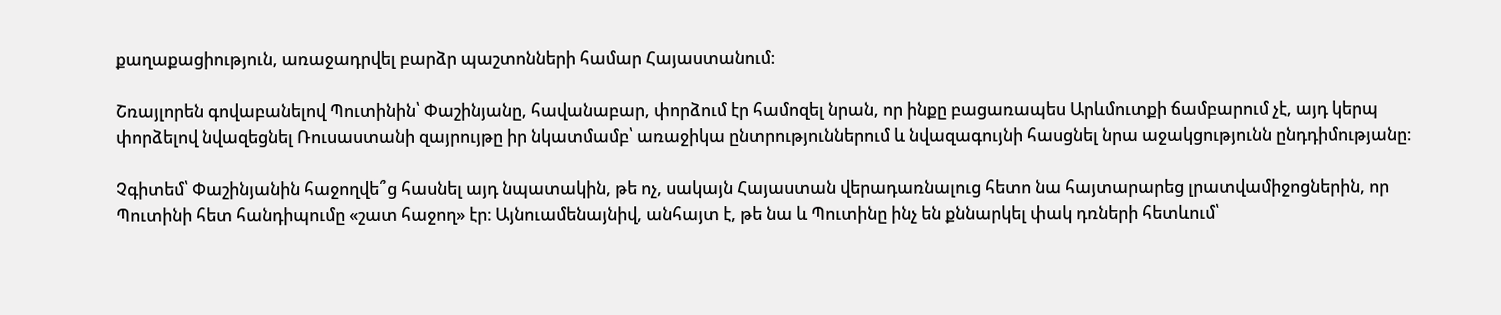քաղաքացիություն, առաջադրվել բարձր պաշտոնների համար Հայաստանում։

Շռայլորեն գովաբանելով Պուտինին՝ Փաշինյանը, հավանաբար, փորձում էր համոզել նրան, որ ինքը բացառապես Արևմուտքի ճամբարում չէ, այդ կերպ փորձելով նվազեցնել Ռուսաստանի զայրույթը իր նկատմամբ՝ առաջիկա ընտրություններում և նվազագույնի հասցնել նրա աջակցությունն ընդդիմությանը։

Չգիտեմ՝ Փաշինյանին հաջողվե՞ց հասնել այդ նպատակին, թե ոչ, սակայն Հայաստան վերադառնալուց հետո նա հայտարարեց լրատվամիջոցներին, որ Պուտինի հետ հանդիպումը «շատ հաջող» էր։ Այնուամենայնիվ, անհայտ է, թե նա և Պուտինը ինչ են քննարկել փակ դռների հետևում՝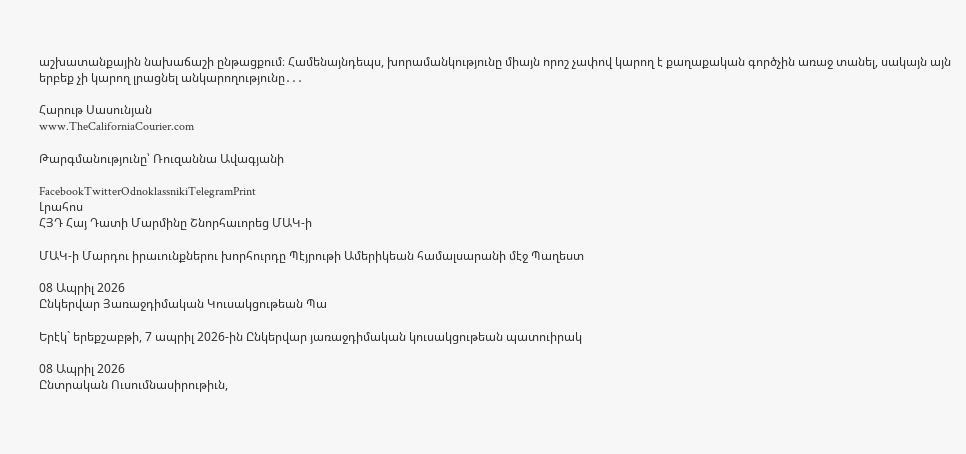աշխատանքային նախաճաշի ընթացքում։ Համենայնդեպս, խորամանկությունը միայն որոշ չափով կարող է քաղաքական գործչին առաջ տանել, սակայն այն երբեք չի կարող լրացնել անկարողությունը․․․

Հարութ Սասունյան
www.TheCaliforniaCourier.com

Թարգմանությունը՝ Ռուզաննա Ավագյանի

FacebookTwitterOdnoklassnikiTelegramPrint
Լրահոս
ՀՅԴ Հայ Դատի Մարմինը Շնորհաւորեց ՄԱԿ-ի

ՄԱԿ-ի Մարդու իրաւունքներու խորհուրդը Պէյրութի Ամերիկեան համալսարանի մէջ Պաղեստ

08 Ապրիլ 2026
Ընկերվար Յառաջդիմական Կուսակցութեան Պա

Երէկ` երեքշաբթի, 7 ապրիլ 2026-ին Ընկերվար յառաջդիմական կուսակցութեան պատուիրակ

08 Ապրիլ 2026
Ընտրական Ուսումնասիրութիւն,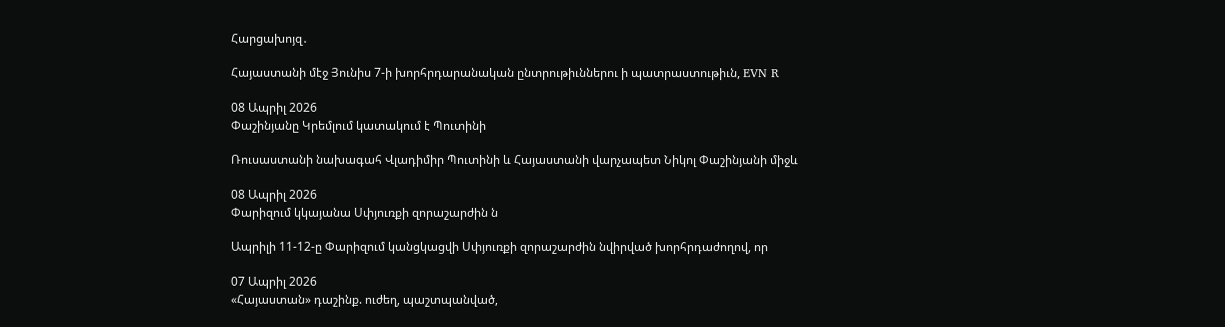Հարցախոյզ․

Հայաստանի մէջ Յունիս 7-ի խորհրդարանական ընտրութիւններու ի պատրաստութիւն, EVN R

08 Ապրիլ 2026
Փաշինյանը Կրեմլում կատակում է Պուտինի

Ռուսաստանի նախագահ Վլադիմիր Պուտինի և Հայաստանի վարչապետ Նիկոլ Փաշինյանի միջև

08 Ապրիլ 2026
Փարիզում կկայանա Սփյուռքի զորաշարժին ն

Ապրիլի 11-12-ը Փարիզում կանցկացվի Սփյուռքի զորաշարժին նվիրված խորհրդաժողով, որ

07 Ապրիլ 2026
«Հայաստան» դաշինք. ուժեղ, պաշտպանված,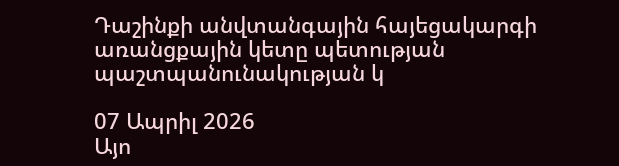Դաշինքի անվտանգային հայեցակարգի առանցքային կետը պետության պաշտպանունակության կ

07 Ապրիլ 2026
Այո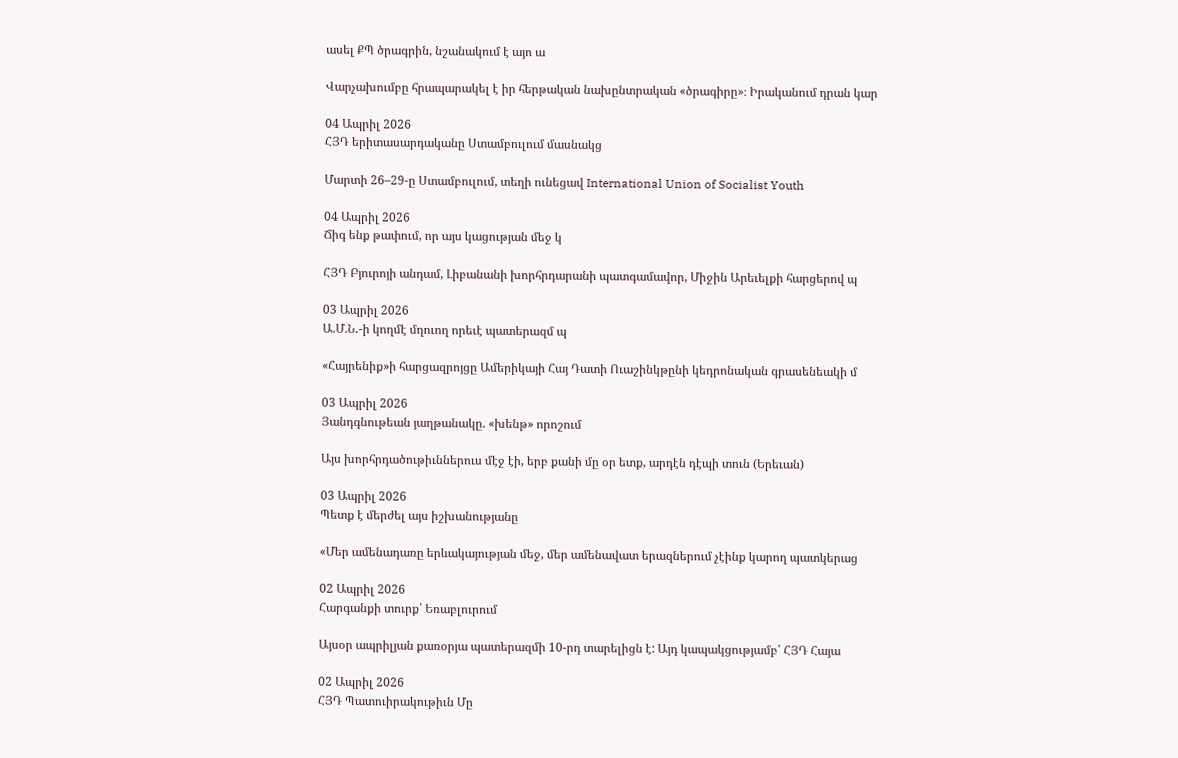ասել ՔՊ ծրագրին, նշանակում է այո ա

Վարչախումբը հրապարակել է իր հերթական նախընտրական «ծրագիրը»։ Իրականում դրան կար

04 Ապրիլ 2026
ՀՅԴ երիտասարդականը Ստամբուլում մասնակց

Մարտի 26–29-ը Ստամբուլում, տեղի ունեցավ International Union of Socialist Youth

04 Ապրիլ 2026
Ճիգ ենք թափում, որ այս կացության մեջ կ

ՀՅԴ Բյուրոյի անդամ, Լիբանանի խորհրդարանի պատգամավոր, Միջին Արեւելքի հարցերով պ

03 Ապրիլ 2026
Ա.Մ.Ն․-ի կողմէ մղուող որեւէ պատերազմ պ

«Հայրենիք»ի հարցազրոյցը Ամերիկայի Հայ Դատի Ուաշինկթընի կեդրոնական գրասենեակի մ

03 Ապրիլ 2026
Յանդգնութեան յաղթանակը. «խենթ» որոշում

Այս խորհրդածութիւններուս մէջ էի, երբ քանի մը օր ետք, արդէն դէպի տուն (Երեւան)

03 Ապրիլ 2026
Պետք է մերժել այս իշխանությանը

«Մեր ամենադառը երևակայության մեջ, մեր ամենավատ երազներում չէինք կարող պատկերաց

02 Ապրիլ 2026
Հարգանքի տուրք՝ Եռաբլուրում

Այսօր ապրիլյան քառօրյա պատերազմի 10-րդ տարելիցն է: Այդ կապակցությամբ՝ ՀՅԴ Հայա

02 Ապրիլ 2026
ՀՅԴ Պատուիրակութիւն Մը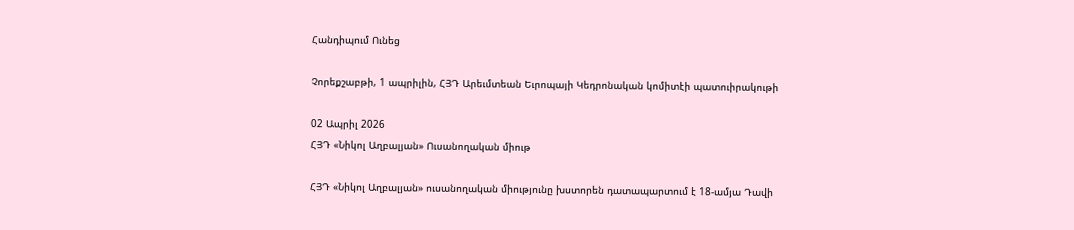Հանդիպում Ունեց

Չորեքշաբթի, 1 ապրիլին, ՀՅԴ Արեւմտեան Եւրոպայի Կեդրոնական կոմիտէի պատուիրակութի

02 Ապրիլ 2026
ՀՅԴ «Նիկոլ Աղբալյան» Ուսանողական միութ

ՀՅԴ «Նիկոլ Աղբալյան» ուսանողական միությունը խստորեն դատապարտում է 18-ամյա Դավի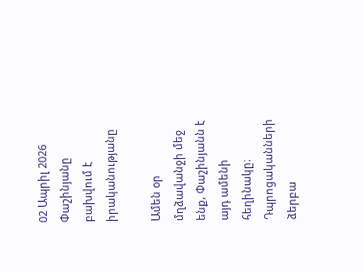02 Ապրիլ 2026
Փաշինյանը բախվում է իրականությանը

Ամեն օր մղձավանջի մեջ ենք, Փաշինյանն է այդ ամենի հեղինակը։ Դպրոցականների ձերբա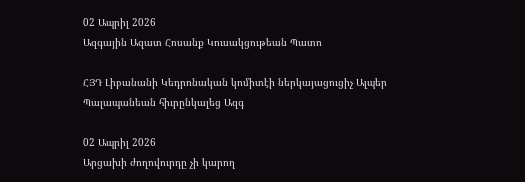02 Ապրիլ 2026
Ազգային Ազատ Հոսանք Կուսակցութեան Պատո

ՀՅԴ Լիբանանի Կեդրոնական կոմիտէի ներկայացուցիչ Ալպեր Պալապանեան հիւրընկալեց Ազգ

02 Ապրիլ 2026
Արցախի ժողովուրդը չի կարող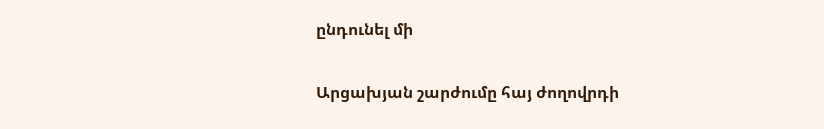ընդունել մի

Արցախյան շարժումը հայ ժողովրդի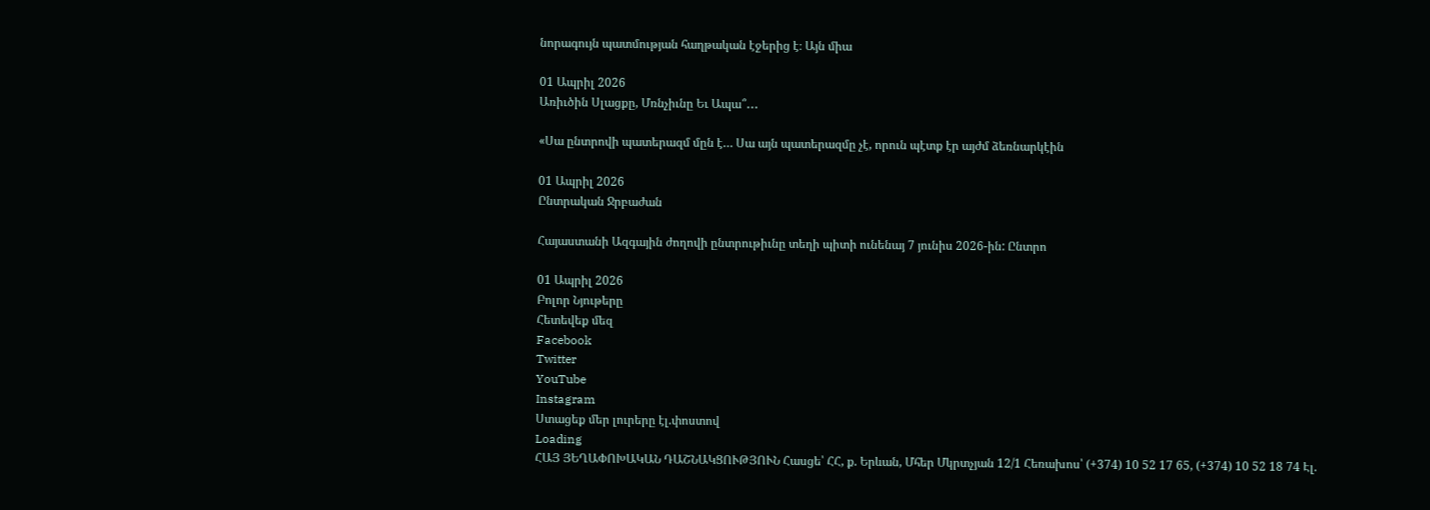նորագույն պատմության հաղթական էջերից է։ Այն միա

01 Ապրիլ 2026
Առիւծին Սլացքը, Մռնչիւնը Եւ Ապա՞․․․

«Սա ընտրովի պատերազմ մըն է… Սա այն պատերազմը չէ, որուն պէտք էր այժմ ձեռնարկէին

01 Ապրիլ 2026
Ընտրական Ջրբաժան

Հայաստանի Ազգային ժողովի ընտրութիւնը տեղի պիտի ունենայ 7 յունիս 2026-ին: Ընտրո

01 Ապրիլ 2026
Բոլոր Նյութերը
Հետեվեք մեզ
Facebook
Twitter
YouTube
Instagram
Ստացեք մեր լուրերը էլ.փոստով
Loading
ՀԱՅ ՅԵՂԱՓՈԽԱԿԱՆ ԴԱՇՆԱԿՑՈՒԹՅՈՒՆ Հասցե՝ ՀՀ, ք. Երևան, Մհեր Մկրտչյան 12/1 Հեռախոս՝ (+374) 10 52 17 65, (+374) 10 52 18 74 Էլ.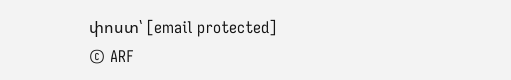փոստ՝ [email protected]
© ARF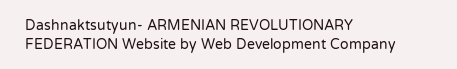Dashnaktsutyun- ARMENIAN REVOLUTIONARY FEDERATION Website by Web Development Company